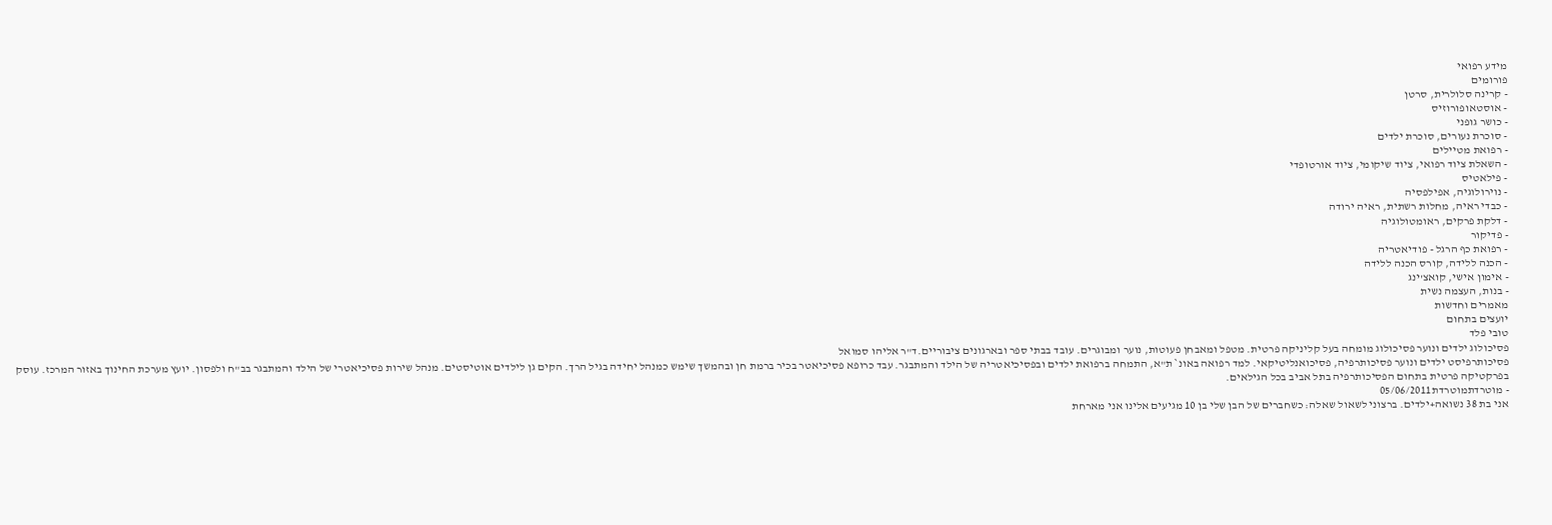מידע רפואי
פורומים
- קרינה סלולרית, סרטן
- אוסטאופורוזיס
- כושר גופני
- סוכרת נעורים, סוכרת ילדים
- רפואת מטיילים
- השאלת ציוד רפואי, ציוד שיקומי, ציוד אורטופדי
- פילאטיס
- נוירולוגיה, אפילפסיה
- כבדי ראיה, מחלות רשתית, ראיה ירודה
- דלקת פרקים, ראומטולוגיה
- פדיקור
- רפואת כף הרגל - פודיאטריה
- הכנה ללידה, קורס הכנה ללידה
- אימון אישי, קואצ'ינג
- בנות, העצמה נשית
מאמרים וחדשות
יועצים בתחום
טובי פלד
פסיכולוג ילדים ונוער פסיכולוג מומחה בעל קליניקה פרטית. מטפל ומאבחן פעוטות, נוער ומבוגרים. עובד בבתי ספר ובארגונים ציבוריים.ד"ר אליהו סמואל
פסיכותרפיסט ילדים ונוער פסיכותרפיה, פסיכואנליטיקאי. למד רפואה באונ` ת"א, התמחה ברפואת ילדים ובפסיכיאטריה של הילד והמתבגר. עבד כרופא פסיכיאטר בכיר ברמת חן ובהמשך שימש כמנהל יחידה בגיל הרך. הקים גן לילדים אוטיסטים. מנהל שירות פסיכיאטרי של הילד והמתבגר בב"ח ולפסון. יועץ מערכת החינוך באזור המרכז. עוסק בפרקטיקה פרטית בתחום הפסיכותרפיה בתל אביב בכל הגילאים.
- מוטרדתמוטרדת05/06/2011
אני בת 38 נשואה+ילדים. ברצוני לשאול שאלה: כשחברים של הבן שלי בן 10 מגיעים אלינו אני מארחת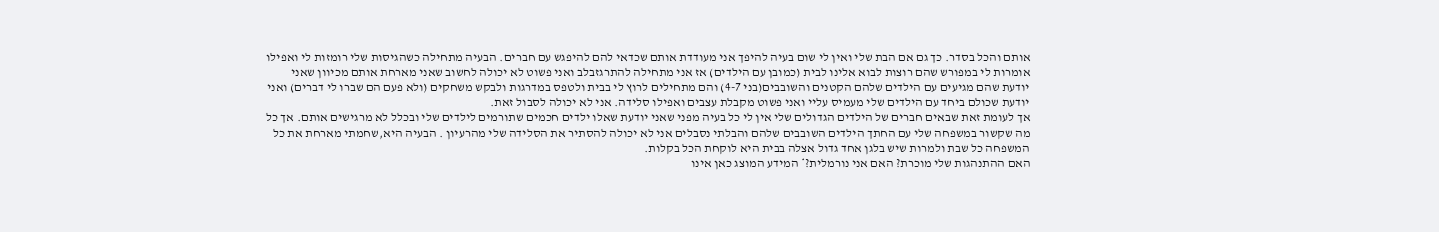אותם והכל בסדר. כך גם אם הבת שלי ואין לי שום בעיה להיפך אני מעודדת אותם שכדאי להם להיפגש עם חברים. הבעיה מתחילה כשהגיסות שלי רומזות לי ואפילו אומרות לי במפורש שהם רוצות לבוא אלינו לבית (כמובן עם הילדים) אז אני מתחילה להתרגזבלב ואני פשוט לא יכולה לחשוב שאני מארחת אותם מכיוון שאני יודעת שהם מגיעים עם הילדים שלהם הקטנים והשובבים(בני 4-7) והם מתחילים לרוץ לי בבית ולטפס במדרגות ולבקש משחקים (ולא פעם הם שברו לי דברים) ואני יודעת שכולם ביחד עם הילדים שלי מעמיס עליי ואני פשוט מקבלת עצבים ואפילו סלידה. אני לא יכולה לסבול זאת.
אך לעומת זאת שבאים חברים של הילדים הגדולים שלי אין לי כל בעיה מפני שאני יודעת שאלו ילדים חכמים שתורמים לילדים שלי ובכלל לא מרגישים אותם. אך כל מה שקשור במשפחה שלי עם החתך הילדים השובבים שלהם והבלתי נסבלים אני לא יכולה להסתיר את הסלידה שלי מהרעיון . הבעיה היא,שחמתי מארחת את כל המשפחה כל שבת ולמרות שיש בלגן אחד גדול אצלה בבית היא לוקחת הכל בקלות.
האם ההתנהגות שלי מוכרת? האם אני נורמלית?* המידע המוצג כאן אינו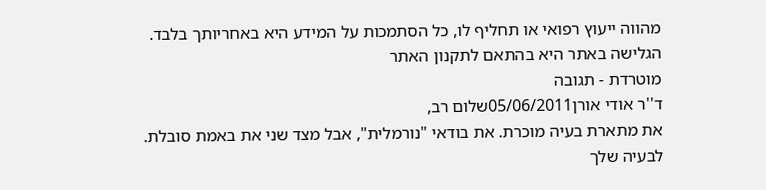מהווה ייעוץ רפואי או תחליף לו, כל הסתמכות על המידע היא באחריותך בלבד. הגלישה באתר היא בהתאם לתקנון האתר
מוטרדת - תגובה
ד''ר אודי אורן05/06/2011שלום רב,
את מתארת בעיה מוכרת. את בודאי "נורמלית", אבל מצד שני את באמת סובלת.
לבעיה שלך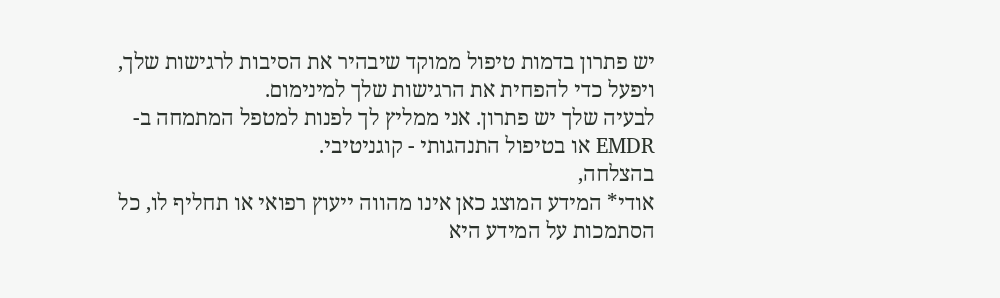יש פתרון בדמות טיפול ממוקד שיבהיר את הסיבות לרגישות שלך, ויפעל כדי להפחית את הרגישות שלך למינימום.
לבעיה שלך יש פתרון. אני ממליץ לך לפנות למטפל המתמחה ב-EMDR או בטיפול התנהגותי - קוגניטיבי.
בהצלחה,
אודי* המידע המוצג כאן אינו מהווה ייעוץ רפואי או תחליף לו, כל הסתמכות על המידע היא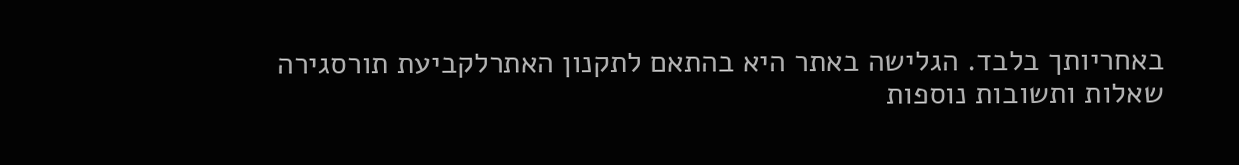באחריותך בלבד. הגלישה באתר היא בהתאם לתקנון האתרלקביעת תורסגירה
שאלות ותשובות נוספות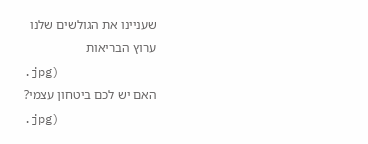שעניינו את הגולשים שלנו
ערוץ הבריאות
.jpg)
האם יש לכם ביטחון עצמי?
.jpg)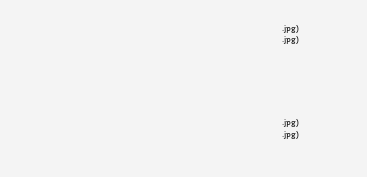.jpg)
.jpg)






.jpg)
.jpg)